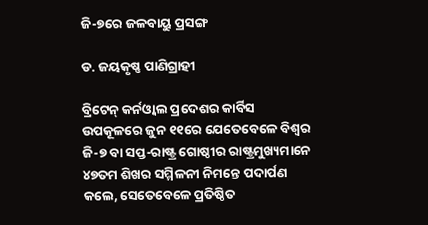ଜି-୭ରେ ଜଳବାୟୁ ପ୍ରସଙ୍ଗ

ଡ. ଜୟକୃଷ୍ଣ ପାଣିଗ୍ରାହୀ

ବ୍ରିଟେନ୍ କର୍ନଓ୍ବାଲ ପ୍ରଦେଶର କାର୍ବିସ ଉପକୂଳରେ ଜୁନ ୧୧ରେ ଯେତେବେଳେ ବିଶ୍ୱର ଜି-୭ ବା ସପ୍ତ-ରାଷ୍ଟ୍ର ଗୋଷ୍ଠୀର ରାଷ୍ଟ୍ରମୁଖ୍ୟମାନେ ୪୭ତମ ଶିଖର ସମ୍ମିଳନୀ ନିମନ୍ତେ ପଦାର୍ପଣ କଲେ, ସେତେବେଳେ ପ୍ରତିଷ୍ଠିତ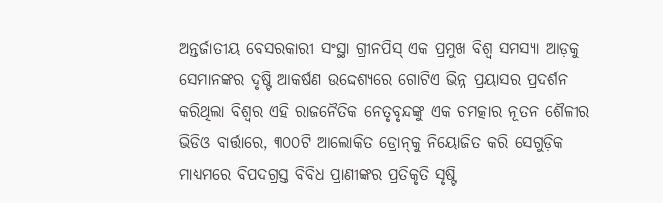ଅନ୍ତର୍ଜାତୀୟ ବେସରକାରୀ ସଂସ୍ଥା ଗ୍ରୀନପିସ୍‌ ଏକ ପ୍ରମୁଖ ବିଶ୍ୱ ସମସ୍ୟା ଆଡ଼କୁ ସେମାନଙ୍କର ଦୃଷ୍ଟି ଆକର୍ଷଣ ଉଦ୍ଦେଶ୍ୟରେ ଗୋଟିଏ ଭିନ୍ନ ପ୍ରୟାସର ପ୍ରଦର୍ଶନ କରିଥିଲା ବିଶ୍ୱର ଏହି ରାଜନୈତିକ ନେତୃବୃନ୍ଦଙ୍କୁ ଏକ ଚମତ୍କାର ନୂତନ ଶୈଳୀର ଭିଡିଓ ବାର୍ତ୍ତାରେ, ୩୦୦ଟି ଆଲୋକିତ ଡ୍ରୋନ୍‌କୁ ନିୟୋଜିତ କରି ସେଗୁଡ଼ିକ ମାଧ୍ୟମରେ ବିପଦଗ୍ରସ୍ତ ବିବିଧ ପ୍ରାଣୀଙ୍କର ପ୍ରତିକୃତି ସୃଷ୍ଟି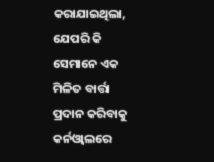କରାଯାଇଥିଲା, ଯେପରି କି ସେମାନେ ଏକ ମିଳିତ ବାର୍ତ୍ତା ପ୍ରଦାନ କରିବାକୁ କର୍ନଓ୍ବାଲରେ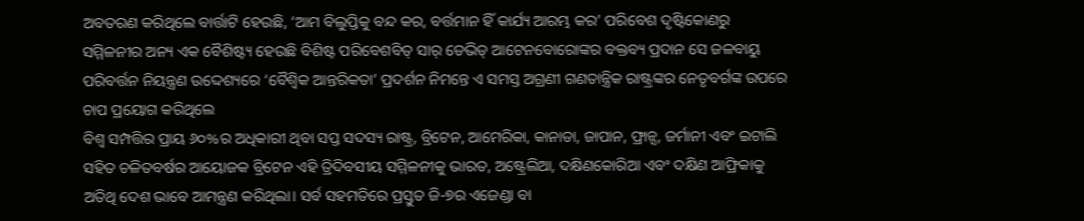ଅବତରଣ କରିଥିଲେ ବାର୍ତ୍ତାଟି ହେଉଛି, ‘ଆମ ବିଲୁପ୍ତିକୁ ବନ୍ଦ କର, ବର୍ତ୍ତମାନ ହିଁ କାର୍ଯ୍ୟ ଆରମ୍ଭ କର’ ପରିବେଶ ଦୃଷ୍ଟିକୋଣରୁ ସମ୍ମିଳନୀର ଅନ୍ୟ ଏକ ବୈଶିଷ୍ଟ୍ୟ ହେଉଛି ବିଶିଷ୍ଟ ପରିବେଶବିତ୍‌ ସାର୍‌ ଡେଭିଡ୍‌ ଆଟେନବୋରୋଙ୍କର ବକ୍ତବ୍ୟ ପ୍ରଦାନ ସେ ଜଳବାୟୁ ପରିବର୍ତ୍ତନ ନିୟନ୍ତ୍ରଣ ଉଦ୍ଦେଶ୍ୟରେ ‘ବୈଶ୍ୱିକ ଆନ୍ତରିକତା’ ପ୍ରଦର୍ଶନ ନିମନ୍ତେ ଏ ସମସ୍ତ ଅଗ୍ରଣୀ ଗଣତାନ୍ତ୍ରିକ ରାଷ୍ଟ୍ରଙ୍କର ନେତୃବର୍ଗଙ୍କ ଉପରେ ଚାପ ପ୍ରୟୋଗ କରିଥିଲେ
ବିଶ୍ୱ ସମ୍ପତ୍ତିର ପ୍ରାୟ ୬୦%ର ଅଧିକାରୀ ଥିବା ସପ୍ତ ସଦସ୍ୟ ରାଷ୍ଟ୍ର, ବ୍ରିଟେନ, ଆମେରିକା, କାନାଡା, ଜାପାନ, ଫ୍ରାନ୍ସ, ଜର୍ମାନୀ ଏବଂ ଇଟାଲି ସହିତ ଚଳିତବର୍ଷର ଆୟୋଜକ ବ୍ରିଟେନ ଏହି ତ୍ରିଦିବସୀୟ ସମ୍ମିଳନୀକୁ ଭାରତ, ଅଷ୍ଟ୍ରେଲିଆ, ଦକ୍ଷିଣକୋରିଆ ଏବଂ ଦକ୍ଷିଣ ଆଫ୍ରିକାକୁ ଅତିଥି ଦେଶ ଭାବେ ଆମନ୍ତ୍ରଣ କରିଥିଲା। ସର୍ବ ସହମତିରେ ପ୍ରସ୍ତୁତ ଜି-୭ର ଏଜେଣ୍ଡା ବା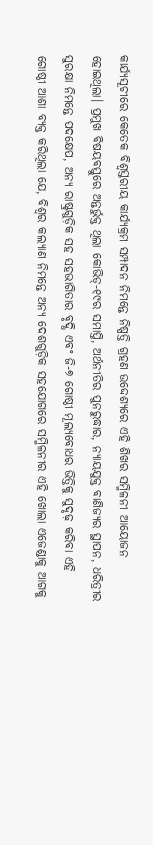କାର୍ଯ୍ୟସୂଚୀରେ କେତେକ ବିଶ୍ୱସ୍ତରୀୟ କାର୍ଯ୍ୟକ୍ରମ ସମ୍ପାଦନ ନିମନ୍ତେ ନିଷ୍ପତ୍ତି ଗ୍ରହଣ ଉଦ୍ଦେଶ୍ୟରେ ଏହି ଶିଖର ସମ୍ମିଳନୀ ଆୟୋଜନ ହୋଇଥିଲା। ପ୍ରମୁଖ ବିଷୟବସ୍ତୁରେ ଅନ୍ତର୍ଭୁକ୍ତ ଥିଲା କୋଭିଡ୍‌-୧୯ର ସମାପ୍ତି, ଅର୍ଥନୀତିର ପୁନରୁଦ୍ଧାର, ନ୍ୟାୟଯୁକ୍ତ ବାଣିଜ୍ୟର ସ୍ଥାପନ, ଧରିତ୍ରୀର ସୁରକ୍ଷା ନିମନ୍ତେ ପଦକ୍ଷେପ, ଅନ୍ୟ ରାଷ୍ଟ୍ରଗୁଡ଼ିକ ସହ ସହଭାଗିତାର ବୃଦ୍ଧି ଏବଂ ଜି-୭ ଗୋଷ୍ଠୀ ମୂଲ୍ୟବୋଧର ଭିତ୍ତିକୁ ସୁଦୃଢ଼ କରିବା ଏହି ଗୋଷ୍ଠୀ ଆଶା ବ୍ୟକ୍ତ କରିଥିଲା ଯେ, ବିଶ୍ୱର କଲ୍ୟାଣ ନିମନ୍ତେ ଅନ୍ୟ ଦେଶଗୁଡ଼ିକ ସହଯୋଗରେ ସମ୍ମିଳନୀର ଏହି ଖୋଲା ଏଜେଣ୍ଡାକୁ ଆଗକୁ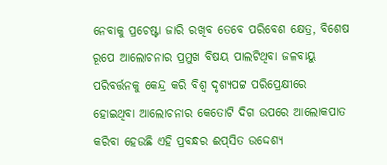ନେବାକୁ ପ୍ରଚେଷ୍ଟା ଜାରି ରଖିବ ତେବେ ପରିବେଶ କ୍ଷେତ୍ର, ବିଶେଷ ରୂପେ ଆଲୋଚନାର ପ୍ରମୁଖ ବିଷୟ ପାଲଟିଥିବା ଜଳବାୟୁ ପରିବର୍ତ୍ତନକୁ କେନ୍ଦ୍ର କରି ବିଶ୍ୱ ଦୃଶ୍ୟପଟ୍ଟ ପରିପ୍ରେକ୍ଷୀରେ ହୋଇଥିବା ଆଲୋଚନାର କେତୋଟି ଦିଗ ଉପରେ ଆଲୋକପାତ କରିବା ହେଉଛି ଏହି ପ୍ରବନ୍ଧର ଈପ୍‌ସିତ ଉଦ୍ଦେଶ୍ୟ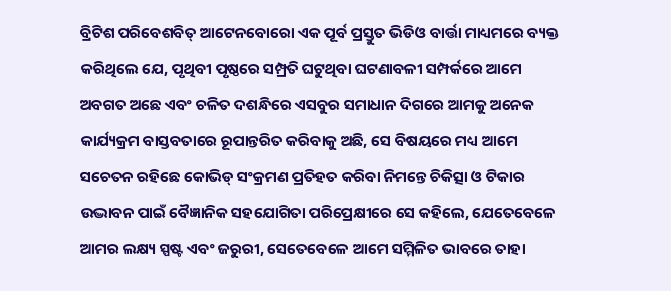ବ୍ରିଟିଶ ପରିବେଶବିତ୍‌ ଆଟେନବୋରୋ ଏକ ପୂର୍ବ ପ୍ରସ୍ତୁତ ଭିଡିଓ ବାର୍ତ୍ତା ମାଧ୍ୟମରେ ବ୍ୟକ୍ତ କରିଥିଲେ ଯେ, ପୃଥିବୀ ପୃଷ୍ଠରେ ସମ୍ପ୍ରତି ଘଟୁଥିବା ଘଟଣାବଳୀ ସମ୍ପର୍କରେ ଆମେ ଅବଗତ ଅଛେ ଏବଂ ଚଳିତ ଦଶନ୍ଧିରେ ଏସବୁର ସମାଧାନ ଦିଗରେ ଆମକୁ ଅନେକ କାର୍ଯ୍ୟକ୍ରମ ବାସ୍ତବତାରେ ରୂପାନ୍ତରିତ କରିବାକୁ ଅଛି, ସେ ବିଷୟରେ ମଧ୍ୟ ଆମେ ସଚେତନ ରହିଛେ କୋଭିଡ୍‌ ସଂକ୍ରମଣ ପ୍ରତିହତ କରିବା ନିମନ୍ତେ ଚିକିତ୍ସା ଓ ଟିକାର ଉଦ୍ଭାବନ ପାଇଁ ବୈଜ୍ଞାନିକ ସହଯୋଗିତା ପରିପ୍ରେକ୍ଷୀରେ ସେ କହିଲେ, ଯେତେବେଳେ ଆମର ଲକ୍ଷ୍ୟ ସ୍ପଷ୍ଟ ଏବଂ ଜରୁରୀ, ସେତେବେଳେ ଆମେ ସମ୍ମିଳିତ ଭାବରେ ତାହା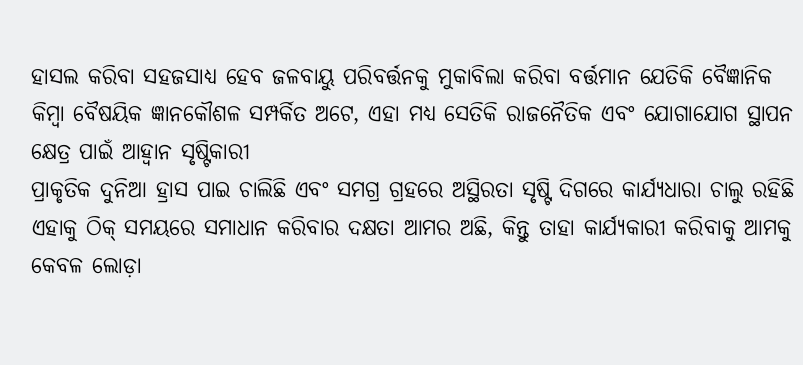ହାସଲ କରିବା ସହଜସାଧ୍ୟ ହେବ ଜଳବାୟୁ ପରିବର୍ତ୍ତନକୁ ମୁକାବିଲା କରିବା ବର୍ତ୍ତମାନ ଯେତିକି ବୈଜ୍ଞାନିକ କିମ୍ବା ବୈଷୟିକ ଜ୍ଞାନକୌଶଳ ସମ୍ପର୍କିତ ଅଟେ, ଏହା ମଧ୍ୟ ସେତିକି ରାଜନୈତିକ ଏବଂ ଯୋଗାଯୋଗ ସ୍ଥାପନ କ୍ଷେତ୍ର ପାଇଁ ଆହ୍ବାନ ସୃଷ୍ଟିକାରୀ
ପ୍ରାକୃତିକ ଦୁନିଆ ହ୍ରାସ ପାଇ ଚାଲିଛି ଏବଂ ସମଗ୍ର ଗ୍ରହରେ ଅସ୍ଥିରତା ସୃଷ୍ଟି ଦିଗରେ କାର୍ଯ୍ୟଧାରା ଚାଲୁ ରହିଛି
ଏହାକୁ ଠିକ୍‌ ସମୟରେ ସମାଧାନ କରିବାର ଦକ୍ଷତା ଆମର ଅଛି, କିନ୍ତୁ ତାହା କାର୍ଯ୍ୟକାରୀ କରିବାକୁ ଆମକୁ କେବଳ ଲୋଡ଼ା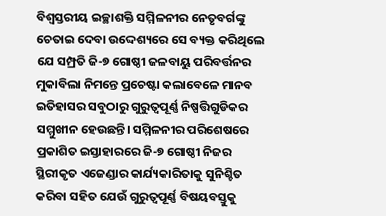ବିଶ୍ୱସ୍ତରୀୟ ଇଚ୍ଛାଶକ୍ତି ସମ୍ମିଳନୀର ନେତୃବର୍ଗଙ୍କୁ ଚେତାଇ ଦେବା ଉଦ୍ଦେଶ୍ୟରେ ସେ ବ୍ୟକ୍ତ କରିଥିଲେ ଯେ ସମ୍ପ୍ରତି ଜି-୭ ଗୋଷ୍ଠୀ ଜଳବାୟୁ ପରିବର୍ତ୍ତନର ମୁକାବିଲା ନିମନ୍ତେ ପ୍ରଚେଷ୍ଟା କଲାବେଳେ ମାନବ ଇତିହାସର ସବୁଠାରୁ ଗୁରୁତ୍ୱପୂର୍ଣ୍ଣ ନିଷ୍ପତ୍ତିଗୁଡିକର ସମ୍ମୁଖୀନ ହେଉଛନ୍ତି। ସମ୍ମିଳନୀର ପରିଶେଷରେ ପ୍ରକାଶିତ ଇସ୍ତାହାରରେ ଜି-୭ ଗୋଷ୍ଠୀ ନିଜର ସ୍ଥିରୀକୃତ ଏଜେଣ୍ଡାର କାର୍ଯ୍ୟକାରିତାକୁ ସୁନିଶ୍ଚିତ କରିବା ସହିତ ଯେଉଁ ଗୁରୁତ୍ୱପୂର୍ଣ୍ଣ ବିଷୟବସ୍ତୁକୁ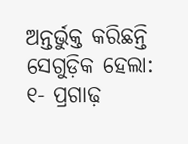ଅନ୍ତର୍ଭୁକ୍ତ କରିଛନ୍ତି ସେଗୁଡ଼ିକ ହେଲା: ୧- ପ୍ରଗାଢ଼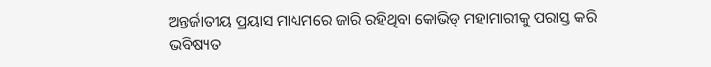ଅନ୍ତର୍ଜାତୀୟ ପ୍ରୟାସ ମାଧ୍ୟମରେ ଜାରି ରହିଥିବା କୋଭିଡ୍‌ ମହାମାରୀକୁ ପରାସ୍ତ କରି ଭବିଷ୍ୟତ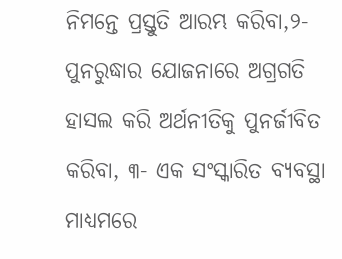ନିମନ୍ତେ ପ୍ରସ୍ତୁତି ଆରମ୍ଭ କରିବା,୨- ପୁନରୁଦ୍ଧାର ଯୋଜନାରେ ଅଗ୍ରଗତି ହାସଲ କରି ଅର୍ଥନୀତିକୁ ପୁନର୍ଜୀବିତ କରିବା, ୩- ଏକ ସଂସ୍କାରିତ ବ୍ୟବସ୍ଥା ମାଧ୍ୟମରେ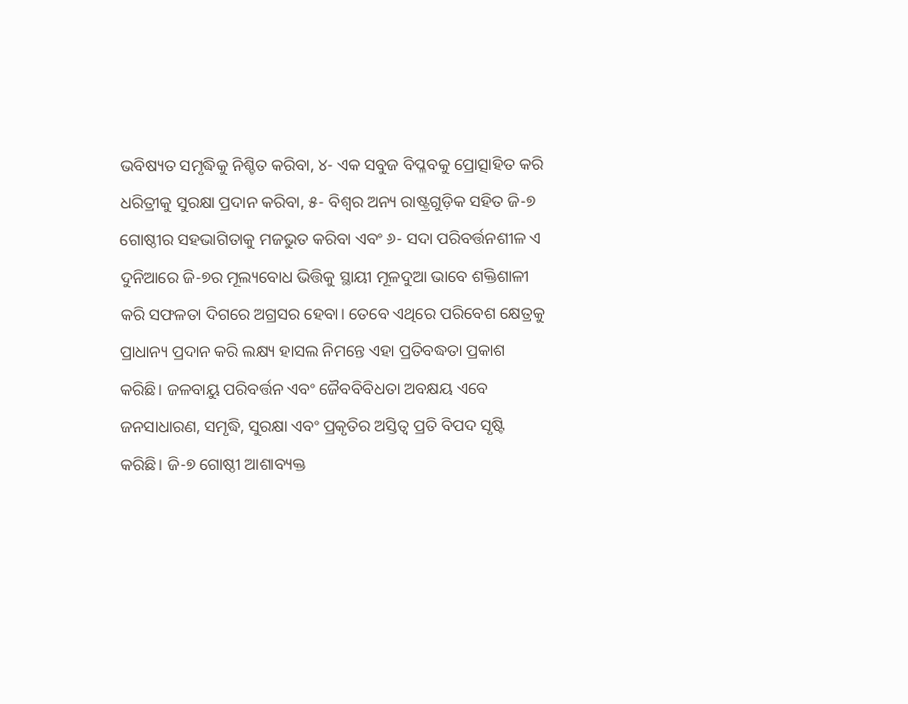ଭବିଷ୍ୟତ ସମୃଦ୍ଧିକୁ ନିଶ୍ଚିତ କରିବା, ୪- ଏକ ସବୁଜ ବିପ୍ଳବକୁ ପ୍ରୋତ୍ସାହିତ କରି ଧରିତ୍ରୀକୁ ସୁରକ୍ଷା ପ୍ରଦାନ କରିବା, ୫- ବିଶ୍ୱର ଅନ୍ୟ ରାଷ୍ଟ୍ରଗୁଡ଼ିକ ସହିତ ଜି-୭ ଗୋଷ୍ଠୀର ସହଭାଗିତାକୁ ମଜଭୁତ କରିବା ଏବଂ ୬- ସଦା ପରିବର୍ତ୍ତନଶୀଳ ଏ ଦୁନିଆରେ ଜି-୭ର ମୂଲ୍ୟବୋଧ ଭିତ୍ତିକୁ ସ୍ଥାୟୀ ମୂଳଦୁଆ ଭାବେ ଶକ୍ତିଶାଳୀ କରି ସଫଳତା ଦିଗରେ ଅଗ୍ରସର ହେବା। ତେବେ ଏଥିରେ ପରିବେଶ କ୍ଷେତ୍ରକୁ ପ୍ରାଧାନ୍ୟ ପ୍ରଦାନ କରି ଲକ୍ଷ୍ୟ ହାସଲ ନିମନ୍ତେ ଏହା ପ୍ରତିବଦ୍ଧତା ପ୍ରକାଶ କରିଛି। ଜଳବାୟୁ ପରିବର୍ତ୍ତନ ଏବଂ ଜୈବବିବିଧତା ଅବକ୍ଷୟ ଏବେ ଜନସାଧାରଣ, ସମୃଦ୍ଧି, ସୁରକ୍ଷା ଏବଂ ପ୍ରକୃତିର ଅସ୍ତିତ୍ୱ ପ୍ରତି ବିପଦ ସୃଷ୍ଟି କରିଛି। ଜି-୭ ଗୋଷ୍ଠୀ ଆଶାବ୍ୟକ୍ତ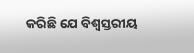କରିଛି ଯେ ବିଶ୍ୱସ୍ତରୀୟ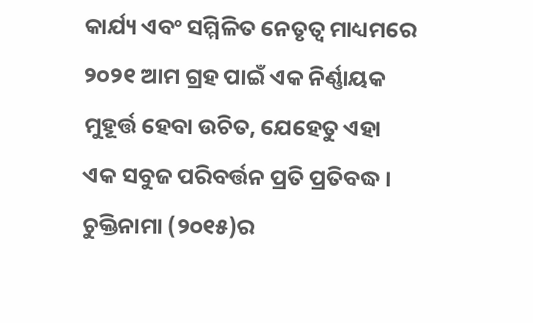କାର୍ଯ୍ୟ ଏବଂ ସମ୍ମିଳିତ ନେତୃତ୍ୱ ମାଧ୍ୟମରେ ୨୦୨୧ ଆମ ଗ୍ରହ ପାଇଁ ଏକ ନିର୍ଣ୍ଣାୟକ ମୁହୂର୍ତ୍ତ ହେବା ଉଚିତ, ଯେହେତୁ ଏହା ଏକ ସବୁଜ ପରିବର୍ତ୍ତନ ପ୍ରତି ପ୍ରତିବଦ୍ଧ ।
ଚୁକ୍ତିନାମା (୨୦୧୫)ର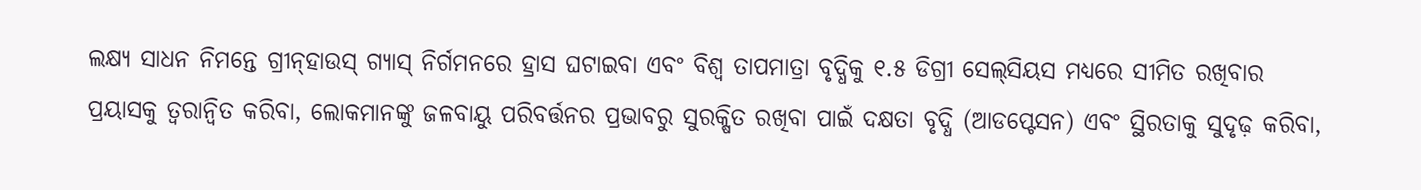ଲକ୍ଷ୍ୟ ସାଧନ ନିମନ୍ତେ ଗ୍ରୀନ୍‌ହାଉସ୍‌ ଗ୍ୟାସ୍‌ ନିର୍ଗମନରେ ହ୍ରାସ ଘଟାଇବା ଏବଂ ବିଶ୍ୱ ତାପମାତ୍ରା ବୃଦ୍ଧିକୁ ୧.୫ ଡିଗ୍ରୀ ସେଲ୍‌ସିୟସ ମଧ୍ୟରେ ସୀମିତ ରଖିବାର ପ୍ରୟାସକୁ ତ୍ୱରାନ୍ବିତ କରିବା, ଲୋକମାନଙ୍କୁ ଜଳବାୟୁ ପରିବର୍ତ୍ତନର ପ୍ରଭାବରୁ ସୁରକ୍ଷିତ ରଖିବା ପାଇଁ ଦକ୍ଷତା ବୃଦ୍ଧି (ଆଡପ୍ଟେସନ) ଏବଂ ସ୍ଥିରତାକୁ ସୁଦୃଢ଼ କରିବା,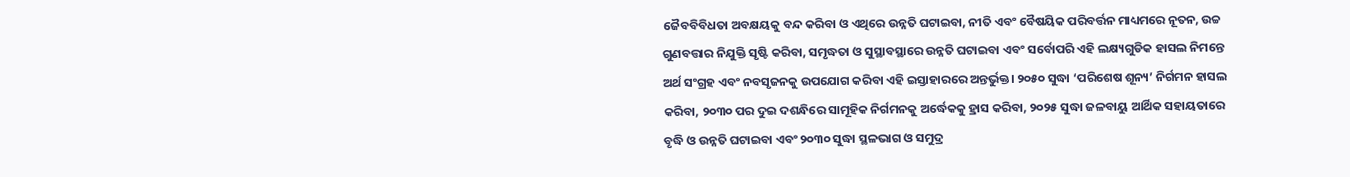ଜୈବବିବିଧତା ଅବକ୍ଷୟକୁ ବନ୍ଦ କରିବା ଓ ଏଥିରେ ଉନ୍ନତି ଘଟାଇବା, ନୀତି ଏବଂ ବୈଷୟିକ ପରିବର୍ତ୍ତନ ମାଧ୍ୟମରେ ନୂତନ, ଉଚ୍ଚ ଗୁଣବତ୍ତାର ନିଯୁକ୍ତି ସୃଷ୍ଟି କରିବା, ସମୃଦ୍ଧତା ଓ ସୁସ୍ଥାବସ୍ଥାରେ ଉନ୍ନତି ଘଟାଇବା ଏବଂ ସର୍ବୋପରି ଏହି ଲକ୍ଷ୍ୟଗୁଡିକ ହାସଲ ନିମନ୍ତେ ଅର୍ଥ ସଂଗ୍ରହ ଏବଂ ନବସୃଜନକୁ ଉପଯୋଗ କରିବା ଏହି ଇସ୍ତାହାରରେ ଅନ୍ତର୍ଭୁକ୍ତ। ୨୦୫୦ ସୁଦ୍ଧା ‘ପରିଶେଷ ଶୂନ୍ୟ’ ନିର୍ଗମନ ହାସଲ କରିବା, ୨୦୩୦ ପର ଦୁଇ ଦଶନ୍ଧିରେ ସାମୂହିକ ନିର୍ଗମନକୁ ଅର୍ଦ୍ଧେକକୁ ହ୍ରାସ କରିବା, ୨୦୨୫ ସୁଦ୍ଧା ଜଳବାୟୁ ଆର୍ଥିକ ସହାୟତାରେ ବୃଦ୍ଧି ଓ ଉନ୍ନତି ଘଟାଇବା ଏବଂ ୨୦୩୦ ସୁଦ୍ଧା ସ୍ଥଳଭାଗ ଓ ସମୁଦ୍ର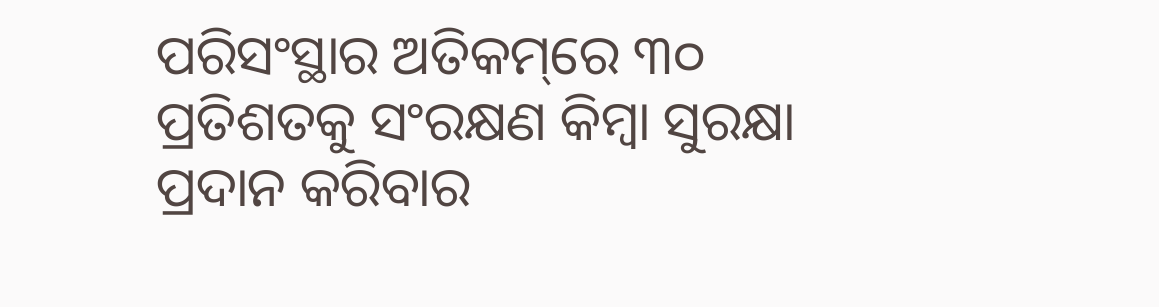ପରିସଂସ୍ଥାର ଅତିକମ୍‌ରେ ୩୦ ପ୍ରତିଶତକୁ ସଂରକ୍ଷଣ କିମ୍ବା ସୁରକ୍ଷା ପ୍ରଦାନ କରିବାର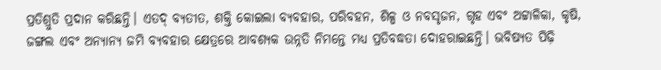ପ୍ରତିଶ୍ରୁତି ପ୍ରଦାନ କରିଛନ୍ତି। ଏତଦ୍‌ ବ୍ୟତୀତ, ଶକ୍ତି କୋଇଲା ବ୍ୟବହାର, ପରିବହନ, ଶିଳ୍ପ ଓ ନବସୃଜନ, ଗୃହ ଏବଂ ଅଟ୍ଟାଳିକା, କୃଷି, ଜଙ୍ଗଲ ଏବଂ ଅନ୍ୟାନ୍ୟ ଜମି ବ୍ୟବହାର କ୍ଷେତ୍ରରେ ଆବଶ୍ୟକ ଉନ୍ନତି ନିମନ୍ତେ ମଧ୍ୟ ପ୍ରତିବଦ୍ଧତା ଦୋହରାଇଛନ୍ତି। ଭବିଷ୍ୟତ ପିଢ଼ି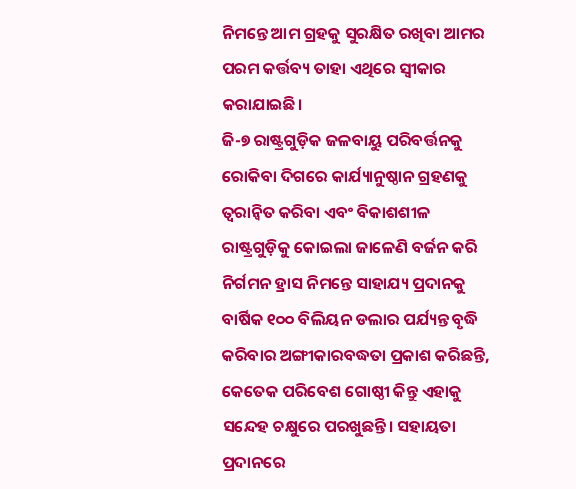ନିମନ୍ତେ ଆମ ଗ୍ରହକୁ ସୁରକ୍ଷିତ ରଖିବା ଆମର ପରମ କର୍ତ୍ତବ୍ୟ ତାହା ଏଥିରେ ସ୍ବୀକାର କରାଯାଇଛି।
ଜି-୭ ରାଷ୍ଟ୍ରଗୁଡ଼ିକ ଜଳବାୟୁ ପରିବର୍ତ୍ତନକୁ ରୋକିବା ଦିଗରେ କାର୍ଯ୍ୟାନୁଷ୍ଠାନ ଗ୍ରହଣକୁ ତ୍ୱରାନ୍ବିତ କରିବା ଏବଂ ବିକାଶଶୀଳ ରାଷ୍ଟ୍ରଗୁଡ଼ିକୁ କୋଇଲା ଜାଳେଣି ବର୍ଜନ କରି ନିର୍ଗମନ ହ୍ରାସ ନିମନ୍ତେ ସାହାଯ୍ୟ ପ୍ରଦାନକୁ ବାର୍ଷିକ ୧୦୦ ବିଲିୟନ ଡଲାର ପର୍ଯ୍ୟନ୍ତ ବୃଦ୍ଧି କରିବାର ଅଙ୍ଗୀକାରବଦ୍ଧତା ପ୍ରକାଶ କରିଛନ୍ତି, କେତେକ ପରିବେଶ ଗୋଷ୍ଠୀ କିନ୍ତୁ ଏହାକୁ ସନ୍ଦେହ ଚକ୍ଷୁରେ ପରଖୁଛନ୍ତି। ସହାୟତା ପ୍ରଦାନରେ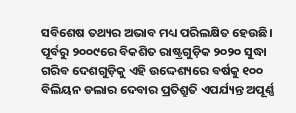ସବିଶେଷ ତଥ୍ୟର ଅଭାବ ମଧ୍ୟ ପରିଲକ୍ଷିତ ହେଉଛି। ପୂର୍ବରୁ ୨୦୦୯ରେ ବିକଶିତ ରାଷ୍ଟ୍ରଗୁଡ଼ିକ ୨୦୨୦ ସୁଦ୍ଧା ଗରିବ ଦେଶଗୁଡ଼ିକୁ ଏହି ଉଦ୍ଦେଶ୍ୟରେ ବର୍ଷକୁ ୧୦୦ ବିଲିୟନ ଡଲାର ଦେବାର ପ୍ରତିଶ୍ରୁତି ଏପର୍ଯ୍ୟନ୍ତ ଅପୂର୍ଣ୍ଣ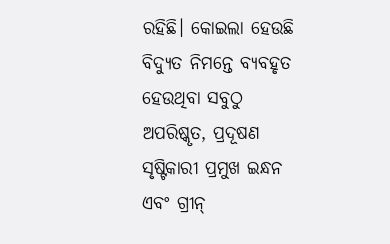ରହିଛି। କୋଇଲା ହେଉଛି ବିଦ୍ୟୁତ ନିମନ୍ତେ ବ୍ୟବହୃତ ହେଉଥିବା ସବୁଠୁ ଅପରିଷ୍କୃତ, ପ୍ରଦୂଷଣ ସୃଷ୍ଟିକାରୀ ପ୍ରମୁଖ ଇନ୍ଧନ ଏବଂ ଗ୍ରୀନ୍‌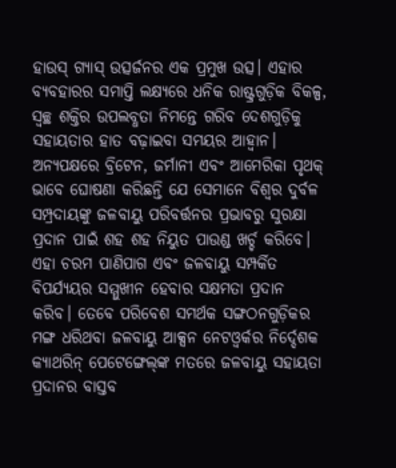ହାଉସ୍‌ ଗ୍ୟାସ୍‌ ଉତ୍ସର୍ଜନର ଏକ ପ୍ରମୁଖ ଉତ୍ସ। ଏହାର ବ୍ୟବହାରର ସମାପ୍ତି ଲକ୍ଷ୍ୟରେ ଧନିକ ରାଷ୍ଟ୍ରଗୁଡ଼ିକ ବିକଳ୍ପ, ସ୍ବଚ୍ଛ ଶକ୍ତିର ଉପଲବ୍ଧତା ନିମନ୍ତେ ଗରିବ ଦେଶଗୁଡ଼ିକୁ ସହାୟତାର ହାତ ବଢ଼ାଇବା ସମୟର ଆହ୍ବାନ। ଅନ୍ୟପକ୍ଷରେ ବ୍ରିଟେନ, ଜର୍ମାନୀ ଏବଂ ଆମେରିକା ପୃଥକ୍‌ ଭାବେ ଘୋଷଣା କରିଛନ୍ତି ଯେ ସେମାନେ ବିଶ୍ୱର ଦୁର୍ବଳ ସମ୍ପ୍ରଦାୟଙ୍କୁ ଜଳବାୟୁ ପରିବର୍ତ୍ତନର ପ୍ରଭାବରୁ ସୁରକ୍ଷା ପ୍ରଦାନ ପାଇଁ ଶହ ଶହ ନିୟୁତ ପାଉଣ୍ଡ ଖର୍ଚ୍ଚ କରିବେ। ଏହା ଚରମ ପାଣିପାଗ ଏବଂ ଜଳବାୟୁ ସମ୍ପର୍କିତ ବିପର୍ଯ୍ୟୟର ସମ୍ମୁଖୀନ ହେବାର ସକ୍ଷମତା ପ୍ରଦାନ କରିବ। ତେବେ ପରିବେଶ ସମର୍ଥକ ସଙ୍ଗଠନଗୁଡ଼ିକର ମଙ୍ଗ ଧରିଥବା ଜଳବାୟୁ ଆକ୍ସନ ନେଟଓ୍ବର୍କର ନିର୍ଦ୍ଦେଶକ କ୍ୟାଥରିନ୍‌ ପେଟେଙ୍ଗେଲ୍‌ଙ୍କ ମତରେ ଜଳବାୟୁ ସହାୟତା ପ୍ରଦାନର ବାସ୍ତବ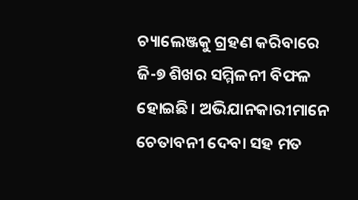ଚ୍ୟାଲେଞ୍ଜକୁ ଗ୍ରହଣ କରିବାରେ ଜି-୭ ଶିଖର ସମ୍ମିଳନୀ ବିଫଳ ହୋଇଛି। ଅଭିଯାନକାରୀମାନେ ଚେତାବନୀ ଦେବା ସହ ମତ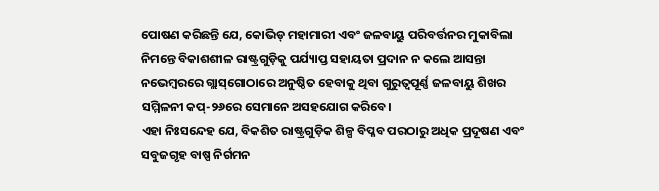ପୋଷଣ କରିଛନ୍ତି ଯେ, କୋଭିଡ୍‌ ମହାମାରୀ ଏବଂ ଜଳବାୟୁ ପରିବର୍ତ୍ତନର ମୁକାବିଲା ନିମନ୍ତେ ବିକାଶଶୀଳ ରାଷ୍ଟ୍ରଗୁଡ଼ିକୁ ପର୍ଯ୍ୟାପ୍ତ ସହାୟତା ପ୍ରଦାନ ନ କଲେ ଆସନ୍ତା ନଭେମ୍ବରରେ ଗ୍ଲାସ୍‌ଗୋଠାରେ ଅନୁଷ୍ଠିତ ହେବାକୁ ଥିବା ଗୁରୁତ୍ୱପୂର୍ଣ୍ଣ ଜଳବାୟୁ ଶିଖର ସମ୍ମିଳନୀ କପ୍‌-୨୬ରେ ସେମାନେ ଅସହଯୋଗ କରିବେ।
ଏହା ନିଃସନ୍ଦେହ ଯେ, ବିକଶିତ ରାଷ୍ଟ୍ରଗୁଡ଼ିକ ଶିଳ୍ପ ବିପ୍ଳବ ପରଠାରୁ ଅଧିକ ପ୍ରଦୂଷଣ ଏବଂ ସବୁଜଗୃହ ବାଷ୍ପ ନିର୍ଗମନ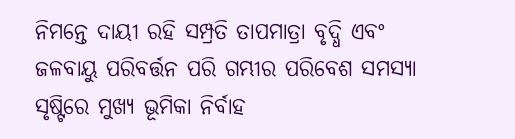ନିମନ୍ତେ ଦାୟୀ ରହି ସମ୍ପ୍ରତି ତାପମାତ୍ରା ବୃଦ୍ଧି ଏବଂ ଜଳବାୟୁ ପରିବର୍ତ୍ତନ ପରି ଗମ୍ଭୀର ପରିବେଶ ସମସ୍ୟା ସୃଷ୍ଟିରେ ମୁଖ୍ୟ ଭୂମିକା ନିର୍ବାହ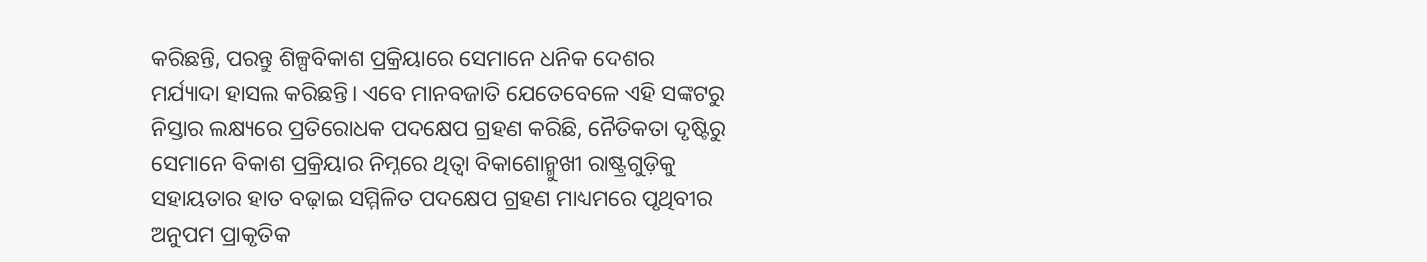କରିଛନ୍ତି, ପରନ୍ତୁ ଶିଳ୍ପବିକାଶ ପ୍ରକ୍ରିୟାରେ ସେମାନେ ଧନିକ ଦେଶର ମର୍ଯ୍ୟାଦା ହାସଲ କରିଛନ୍ତି। ଏବେ ମାନବଜାତି ଯେତେବେଳେ ଏହି ସଙ୍କଟରୁ ନିସ୍ତାର ଲକ୍ଷ୍ୟରେ ପ୍ରତିରୋଧକ ପଦକ୍ଷେପ ଗ୍ରହଣ କରିଛି, ନୈତିକତା ଦୃଷ୍ଟିରୁ ସେମାନେ ବିକାଶ ପ୍ରକ୍ରିୟାର ନିମ୍ନରେ ଥିତ୍ବା ବିକାଶୋନ୍ମୁଖୀ ରାଷ୍ଟ୍ରଗୁଡ଼ିକୁ ସହାୟତାର ହାତ ବଢ଼ାଇ ସମ୍ମିଳିତ ପଦକ୍ଷେପ ଗ୍ରହଣ ମାଧ୍ୟମରେ ପୃଥିବୀର ଅନୁପମ ପ୍ରାକୃତିକ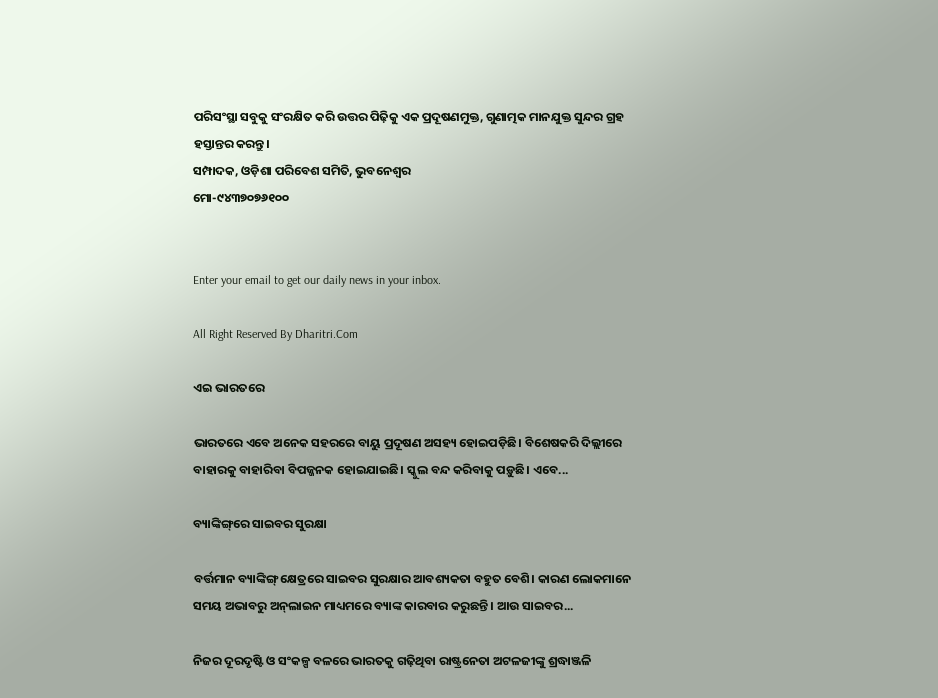ପରିସଂସ୍ଥା ସବୁକୁ ସଂରକ୍ଷିତ କରି ଉତ୍ତର ପିଢ଼ିକୁ ଏକ ପ୍ରଦୂଷଣମୁକ୍ତ, ଗୁଣାତ୍ମକ ମାନଯୁକ୍ତ ସୁନ୍ଦର ଗ୍ରହ ହସ୍ତାନ୍ତର କରନ୍ତୁ।
ସମ୍ପାଦକ, ଓଡ଼ିଶା ପରିବେଶ ସମିତି, ଭୁବନେଶ୍ୱର
ମୋ-୯୪୩୭୦୭୬୧୦୦


Enter your email to get our daily news in your inbox.

All Right Reserved By Dharitri.Com

ଏଇ ଭାରତରେ

ଭାରତରେ ଏବେ ଅନେକ ସହରରେ ବାୟୁ ପ୍ରଦୂଷଣ ଅସହ୍ୟ ହୋଇପଡ଼ିଛି। ବିଶେଷକରି ଦିଲ୍ଲୀରେ ବାହାରକୁ ବାହାରିବା ବିପଜ୍ଜନକ ହୋଇଯାଇଛି। ସ୍କୁଲ ବନ୍ଦ କରିବାକୁ ପଡ଼ୁଛି। ଏବେ...

ବ୍ୟାଙ୍କିଙ୍ଗ୍‌ରେ ସାଇବର ସୁରକ୍ଷା

ବର୍ତ୍ତମାନ ବ୍ୟାଙ୍କିଙ୍ଗ୍‌ କ୍ଷେତ୍ରରେ ସାଇବର ସୁରକ୍ଷାର ଆବଶ୍ୟକତା ବହୁତ ବେଶି। କାରଣ ଲୋକମାନେ ସମୟ ଅଭାବରୁ ଅନ୍‌ଲାଇନ ମାଧ୍ୟମରେ ବ୍ୟାଙ୍କ କାରବାର କରୁଛନ୍ତି। ଆଉ ସାଇବର...

ନିଜର ଦୂରଦୃଷ୍ଟି ଓ ସଂକଳ୍ପ ବଳରେ ଭାରତକୁ ଗଢ଼ିଥିବା ରାଷ୍ଟ୍ରନେତା ଅଟଳଜୀଙ୍କୁ ଶ୍ରଦ୍ଧାଞ୍ଜଳି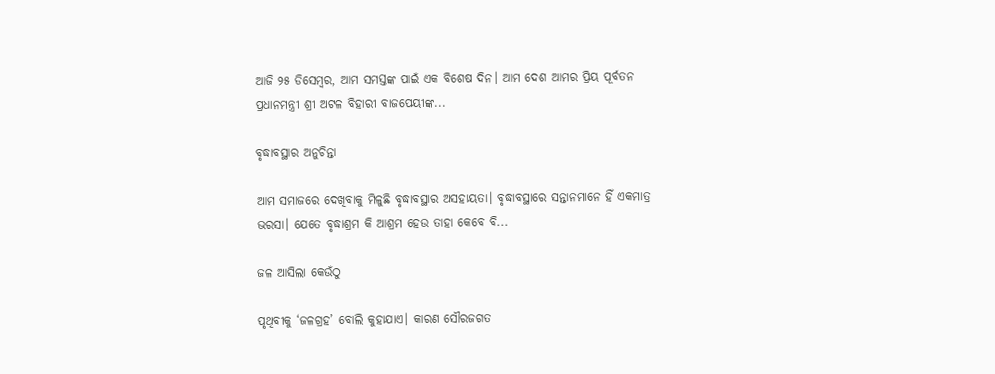ଆଜି ୨୫ ଡିସେମ୍ବର, ଆମ ସମସ୍ତଙ୍କ ପାଇଁ ଏକ ବିଶେଷ ଦିନ। ଆମ ଦେଶ ଆମର ପ୍ରିୟ ପୂର୍ବତନ ପ୍ରଧାନମନ୍ତ୍ରୀ ଶ୍ରୀ ଅଟଳ ବିହାରୀ ବାଜପେୟୀଙ୍କ...

ବୃଦ୍ଧାବସ୍ଥାର ଅନୁଚିନ୍ତା

ଆମ ସମାଜରେ ଦେଖିବାକୁ ମିଳୁଛି ବୃଦ୍ଧାବସ୍ଥାର ଅସହାୟତା। ବୃଦ୍ଧାବସ୍ଥାରେ ସନ୍ତାନମାନେ ହିଁ ଏକମାତ୍ର ଭରସା। ଯେତେ ବୃଦ୍ଧାଶ୍ରମ କି ଆଶ୍ରମ ହେଉ ତାହା କେବେ ବି...

ଜଳ ଆସିଲା କେଉଁଠୁ

ପୃଥିବୀକୁ ‘ଜଳଗ୍ରହ’ ବୋଲି କୁହାଯାଏ। କାରଣ ସୌରଜଗତ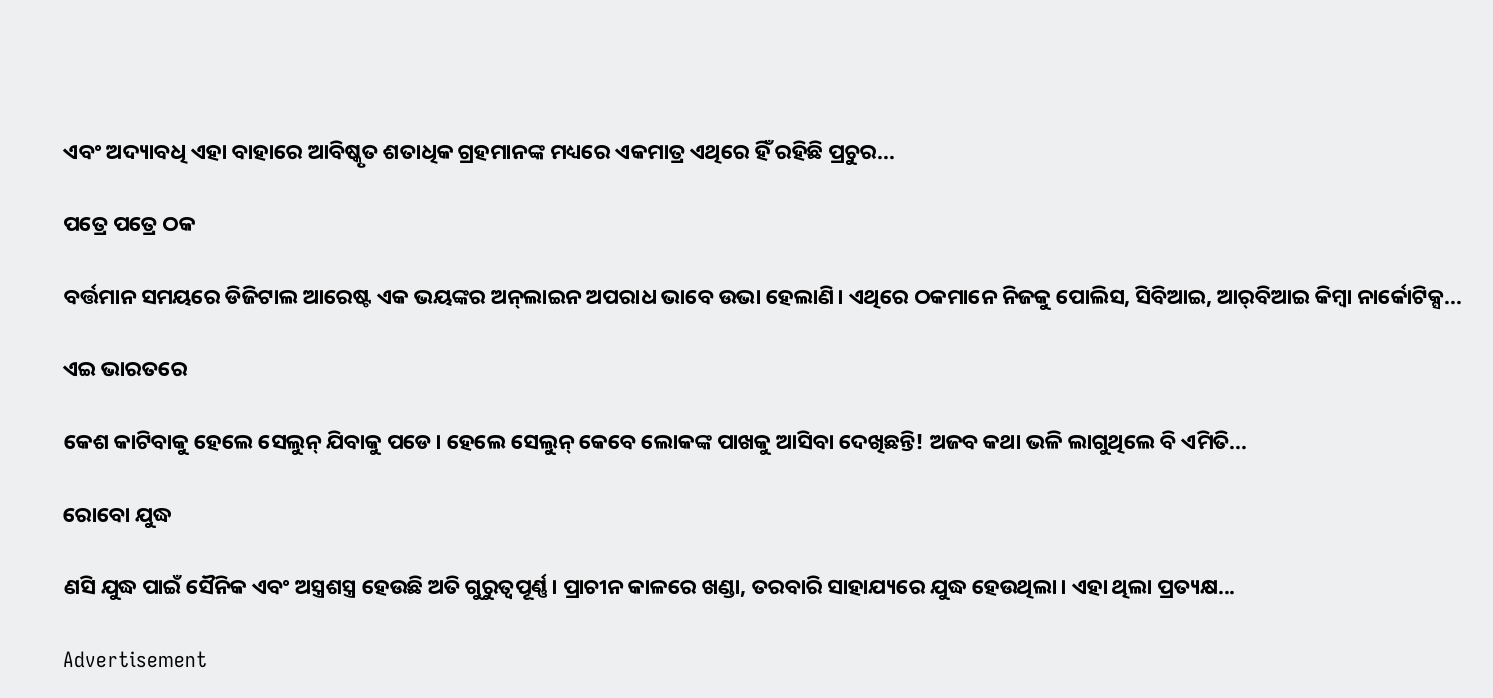ଏବଂ ଅଦ୍ୟାବଧି ଏହା ବାହାରେ ଆବିଷ୍କୃତ ଶତାଧିକ ଗ୍ରହମାନଙ୍କ ମଧ୍ୟରେ ଏକମାତ୍ର ଏଥିରେ ହିଁ ରହିଛି ପ୍ରଚୁର...

ପତ୍ରେ ପତ୍ରେ ଠକ

ବର୍ତ୍ତମାନ ସମୟରେ ଡିଜିଟାଲ ଆରେଷ୍ଟ ଏକ ଭୟଙ୍କର ଅନ୍‌ଲାଇନ ଅପରାଧ ଭାବେ ଉଭା ହେଲାଣି। ଏଥିରେ ଠକମାନେ ନିଜକୁ ପୋଲିସ, ସିବିଆଇ, ଆର୍‌ବିଆଇ କିମ୍ବା ନାର୍କୋଟିକ୍ସ...

ଏଇ ଭାରତରେ

କେଶ କାଟିବାକୁ ହେଲେ ସେଲୁନ୍‌ ଯିବାକୁ ପଡେ। ହେଲେ ସେଲୁନ୍‌ କେବେ ଲୋକଙ୍କ ପାଖକୁ ଆସିବା ଦେଖିଛନ୍ତି! ଅଜବ କଥା ଭଳି ଲାଗୁଥିଲେ ବି ଏମିତି...

ରୋବୋ ଯୁଦ୍ଧ

ଣସି ଯୁଦ୍ଧ ପାଇଁ ସୈନିକ ଏବଂ ଅସ୍ତ୍ରଶସ୍ତ୍ର ହେଉଛି ଅତି ଗୁରୁତ୍ୱପୂର୍ଣ୍ଣ। ପ୍ରାଚୀନ କାଳରେ ଖଣ୍ଡା, ତରବାରି ସାହାଯ୍ୟରେ ଯୁଦ୍ଧ ହେଉଥିଲା। ଏହା ଥିଲା ପ୍ରତ୍ୟକ୍ଷ...

Advertisement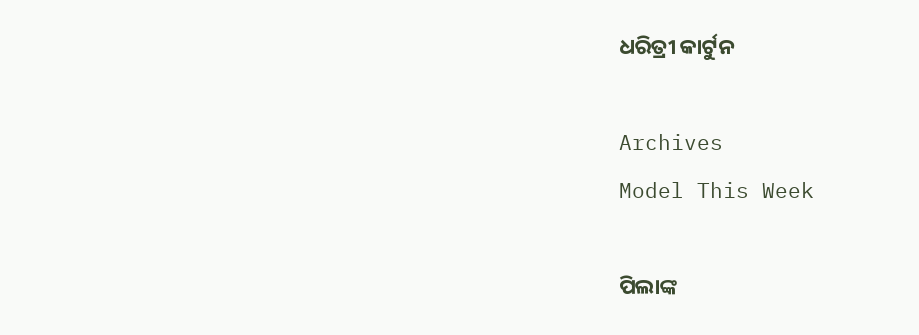ଧରିତ୍ରୀ କାର୍ଟୁନ

Archives
Model This Week

ପିଲାଙ୍କ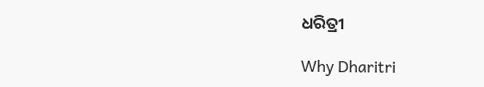ଧରିତ୍ରୀ

Why Dharitri